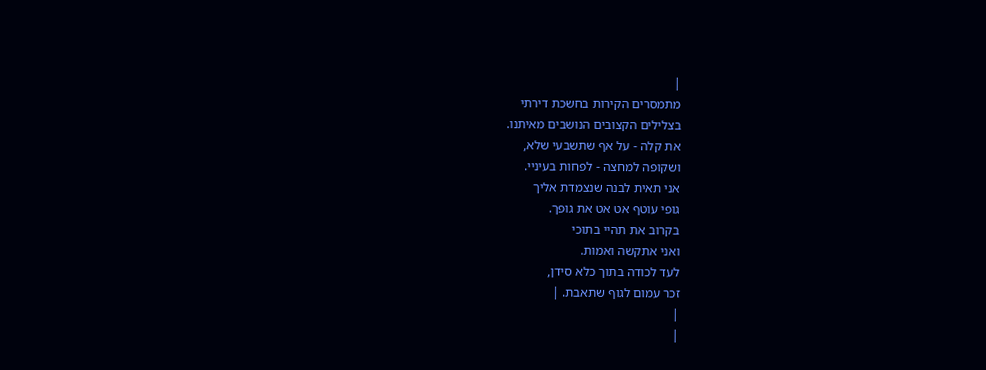|
מתמסרים הקירות בחשכת דירתי
בצלילים הקצובים הנושבים מאיתנו.
את קלה - על אף שתשבעי שלא,
ושקופה למחצה - לפחות בעיניי.
אני תאית לבנה שנצמדת אליך
גופי עוטף אט אט את גופך.
בקרוב את תהיי בתוכי
ואני אתקשה ואמות.
לעד לכודה בתוך כלא סידן,
זכר עמום לגוף שתאבת. |
|
|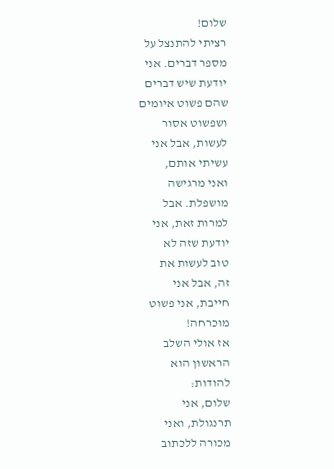שלום!
רציתי להתנצל על
מספר דברים. אני
יודעת שיש דברים
שהם פשוט איומים
ושפשוט אסור
לעשות, אבל אני
עשיתי אותם,
ואני מרגישה
מושפלת. אבל
למרות זאת, אני
יודעת שזה לא
טוב לעשות את
זה, אבל אני
חייבת, אני פשוט
מוכרחה!
אז אולי השלב
הראשון הוא
להודות:
שלום, אני
תרנגולת, ואני
מכורה ללכתוב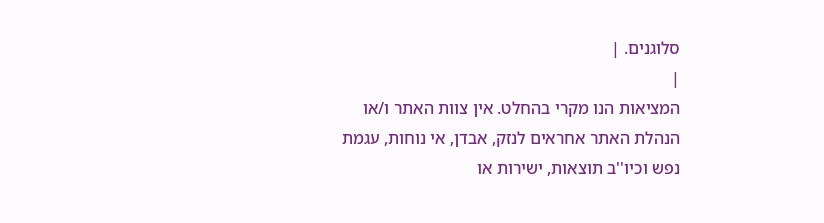סלוגנים. |
|
המציאות הנו מקרי בהחלט. אין צוות האתר ו/או
הנהלת האתר אחראים לנזק, אבדן, אי נוחות, עגמת
נפש וכיו''ב תוצאות, ישירות או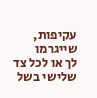עקיפות, שייגרמו
לך או לכל צד שלישי בשל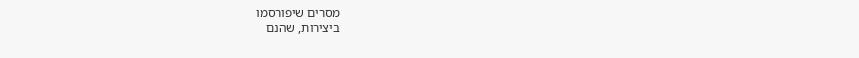מסרים שיפורסמו
ביצירות, שהנם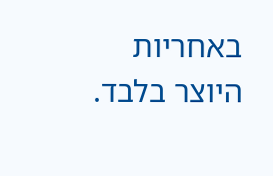באחריות היוצר בלבד.